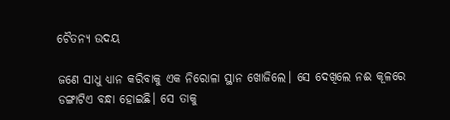ଚୈତନ୍ୟ ଉଦୟ

ଜଣେ ସାଧୁ ଧ୍ୟାନ କରିବାକୁ ଏକ ନିରୋଳା ସ୍ଥାନ ଖୋଜିଲେ। ସେ ଦେଖିଲେ ନଈ କୂଳରେ ଡଙ୍ଗାଟିଏ ବନ୍ଧା‌ ହୋଇଛି। ସେ ତାକୁ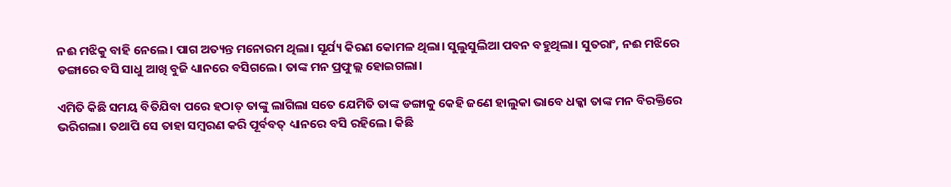ନଈ ମଝିକୁ ବାହି ନେଲେ। ପାଗ ଅତ୍ୟନ୍ତ ମନୋରମ ଥିଲା। ସୂର୍ଯ୍ୟ କିରଣ କୋମଳ ଥିଲା। ସୁଲୁସୁଲିଆ ପବନ ବହୁଥିଲା। ସୁତରାଂ, ନଈ ମଝିରେ ଡଙ୍ଗାରେ ବସି ସାଧୁ ଆଖି ବୁଜି ଧ୍ୟାନରେ ବସିଗଲେ। ତାଙ୍କ ମନ ପ୍ରଫୁଲ୍ଲ ହୋଇଗଲା।

ଏମିତି କିଛି ସମୟ ବିତିଯିବା ପରେ ହଠାତ୍‌ ତାଙ୍କୁ ଲାଗିଲା ସତେ ଯେମିତି ତାଙ୍କ ଡଙ୍ଗାକୁ କେହି ଜଣେ ହାଲୁକା ଭାବେ ଧକ୍କା ତାଙ୍କ ମନ ବିରକ୍ତିରେ ଭରିଗଲା। ତଥାପି ସେ ତାହା ସମ୍ବରଣ କରି ପୂର୍ବବତ୍‌ ଧ୍ୟାନରେ ବସି ରହିଲେ। କିଛି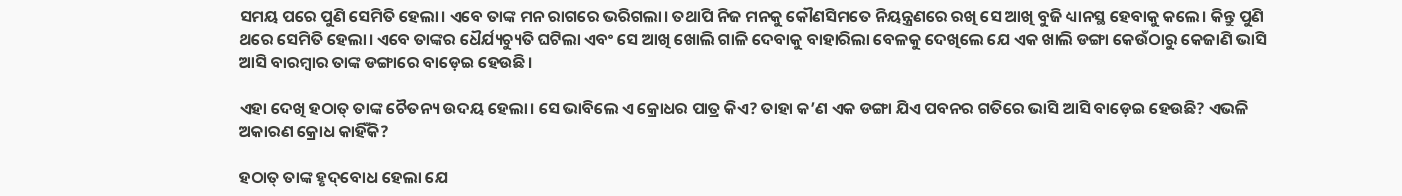ସମୟ ପରେ ପୁଣି ସେମିତି ହେଲା। ଏବେ ତାଙ୍କ ମନ ରାଗରେ ଭରିଗଲା। ତଥାପି ନିଜ ମନକୁ କୌଣସିମତେ ନିୟନ୍ତ୍ରଣରେ ରଖି ସେ ଆଖି ବୁଜି ଧ୍ୟାନସ୍ଥ ହେବାକୁ କଲେ। କିନ୍ତୁ ପୁଣି ଥରେ ସେମିତି ହେଲା। ଏବେ ତାଙ୍କର ଧୈର୍ଯ୍ୟଚ୍ୟୁତି ଘଟିଲା ଏବଂ ସେ ଆଖି ଖୋଲି ଗାଳି ଦେବାକୁ ବାହାରିଲା ବେଳକୁ ଦେଖିଲେ ଯେ ଏକ ଖାଲି ଡଙ୍ଗା କେଉଁଠାରୁ କେଜାଣି ଭାସି ଆସି ବାରମ୍ବାର ତାଙ୍କ ଡଙ୍ଗାରେ ବାଡ଼େଇ ହେଉଛି।

ଏହା ଦେଖି ହଠାତ୍‌ ତାଙ୍କ ଚୈତନ୍ୟ ଉଦୟ ହେଲା। ସେ ଭାବିଲେ ଏ କ୍ରୋଧର ପାତ୍ର କିଏ? ତାହା କ’ଣ ଏକ ଡଙ୍ଗା ଯିଏ ପବନର ଗତିରେ ଭାସି ଆସି ବାଡ଼େଇ ହେଉଛି? ଏଭଳି ଅକାରଣ କ୍ରୋଧ କାହିଁକି?

ହଠାତ୍‌ ତାଙ୍କ ହୃଦ୍‌ବୋଧ ହେଲା ଯେ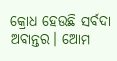କ୍ରୋଧ ହେଉଛି ସର୍ବଦା ଅବାନ୍ତର। ଆ‌େମ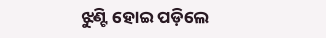ଝୁଣ୍ଟି ହୋଇ ପଡ଼ିଲେ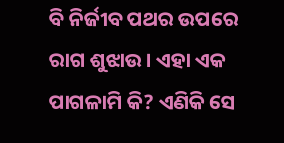ବି ନିର୍ଜୀବ ପଥର ଉପରେ ରାଗ ଶୁଝାଉ। ଏହା ଏକ ପାଗଳାମି କି? ଏଣିକି ସେ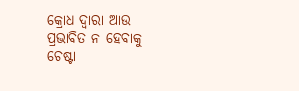କ୍ରୋଧ ଦ୍ବାରା ଆଉ ପ୍ରଭାବିତ ନ ହେବାକୁ ଚେଷ୍ଟା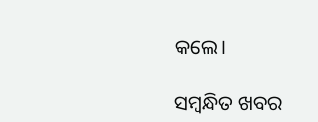କଲେ।

ସମ୍ବନ୍ଧିତ ଖବର